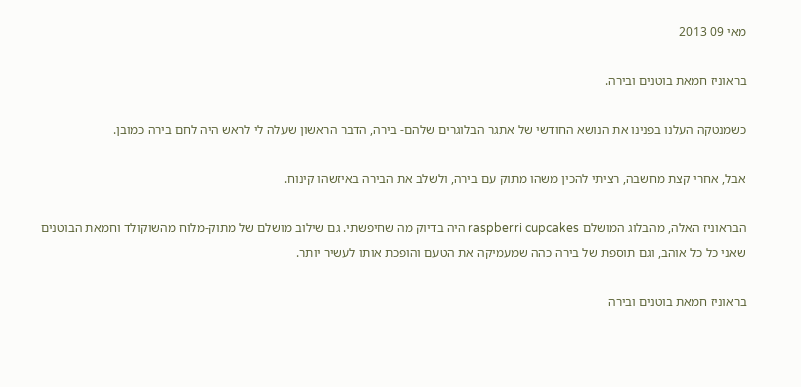מאי 09 2013

בראוניז חמאת בוטנים ובירה.

כשמנטקה העלנו בפנינו את הנושא החודשי של אתגר הבלוגרים שלהם- בירה, הדבר הראשון שעלה לי לראש היה לחם בירה כמובן.

אבל, אחרי קצת מחשבה, רציתי להכין משהו מתוק עם בירה, ולשלב את הבירה באיזשהו קינוח.

הבראוניז האלה, מהבלוג המושלם raspberri cupcakes היה בדיוק מה שחיפשתי. גם שילוב מושלם של מתוק-מלוח מהשוקולד וחמאת הבוטנים שאני כל כל אוהב, וגם תוספת של בירה כהה שמעמיקה את הטעם והופכת אותו לעשיר יותר.

בראוניז חמאת בוטנים ובירה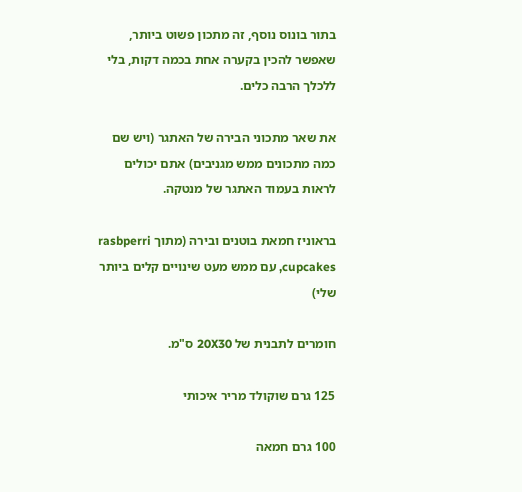בתור בונוס נוסף, זה מתכון פשוט ביותר, שאפשר להכין בקערה אחת בכמה דקות, בלי ללכלך הרבה כלים.

את שאר מתכוני הבירה של האתגר (ויש שם כמה מתכונים ממש מגניבים) אתם יכולים לראות בעמוד האתגר של מנטקה.

בראוניז חמאת בוטנים ובירה (מתוך rasbperri cupcakes, עם ממש מעט שינויים קלים ביותר שלי)

חומרים לתבנית של 20X30 ס"מ.

125 גרם שוקולד מריר איכותי

100 גרם חמאה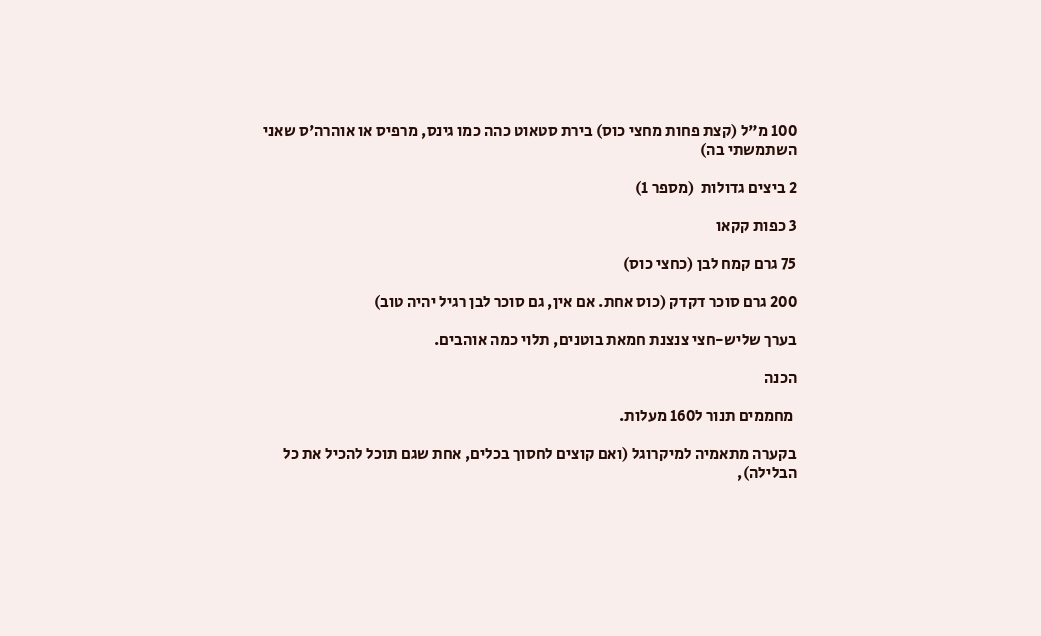100 מ"ל (קצת פחות מחצי כוס) בירת סטאוט כהה כמו גינס, מרפיס או אוהרה'ס שאני השתמשתי בה)

2 ביצים גדולות  (מספר 1)

3 כפות קקאו

75 גרם קמח לבן (כחצי כוס)

200 גרם סוכר דקדק (כוס אחת. אם אין, גם סוכר לבן רגיל יהיה טוב)

בערך שליש-חצי צנצנת חמאת בוטנים, תלוי כמה אוהבים.

הכנה

 מחממים תנור ל160 מעלות.

בקערה מתאמיה למיקרוגל (ואם קוצים לחסוך בכלים, אחת שגם תוכל להכיל את כל הבלילה),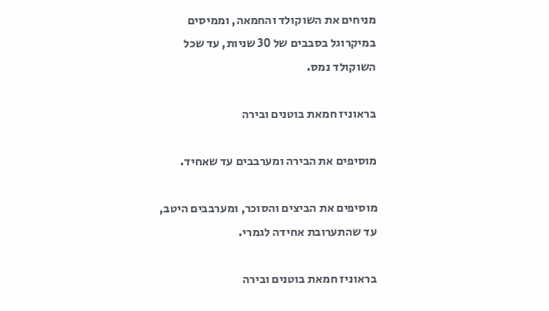מניחים את השוקולד והחמאה, וממיסים במיקרוגל בסבבים של 30 שניות, עד שכל השוקולד נמס.

בראוניז חמאת בוטנים ובירה

מוסיפים את הבירה ומערבבים עד שאחיד.

מוסיפים את הביצים והסוכר, ומערבבים היטב, עד שהתערובת אחידה לגמרי.

בראוניז חמאת בוטנים ובירה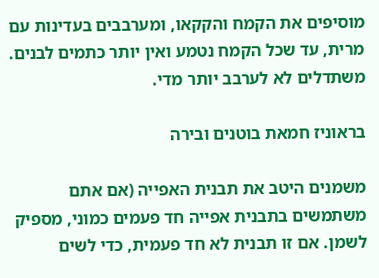מוסיפים את הקמח והקקאו, ומערבבים בעדינות עם מרית, עד שכל הקמח נטמע ואין יותר כתמים לבנים. משתדלים לא לערבב יותר מדי.

בראוניז חמאת בוטנים ובירה

משמנים היטב את תבנית האפייה (אם אתם משתמשים בתבנית אפייה חד פעמים כמוני, מספיק לשמן. אם זו תבנית לא חד פעמית, כדי לשים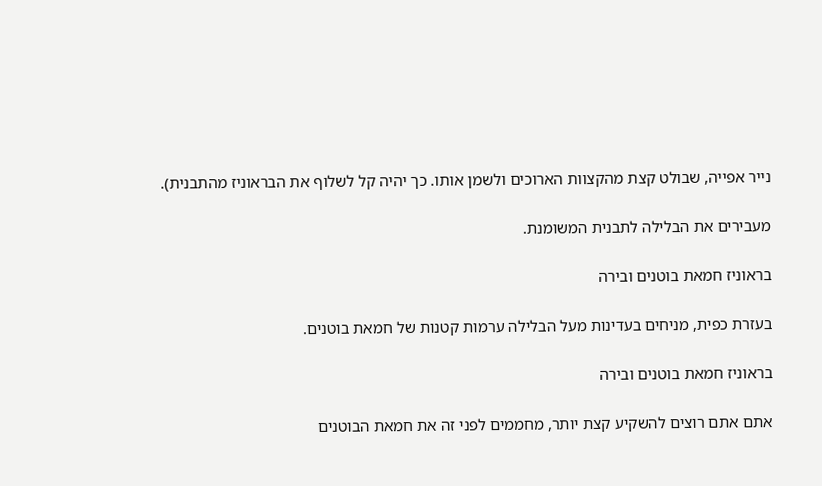נייר אפייה, שבולט קצת מהקצוות הארוכים ולשמן אותו. כך יהיה קל לשלוף את הבראוניז מהתבנית).

מעבירים את הבלילה לתבנית המשומנת.

בראוניז חמאת בוטנים ובירה

בעזרת כפית, מניחים בעדינות מעל הבלילה ערמות קטנות של חמאת בוטנים.

בראוניז חמאת בוטנים ובירה

אתם אתם רוצים להשקיע קצת יותר, מחממים לפני זה את חמאת הבוטנים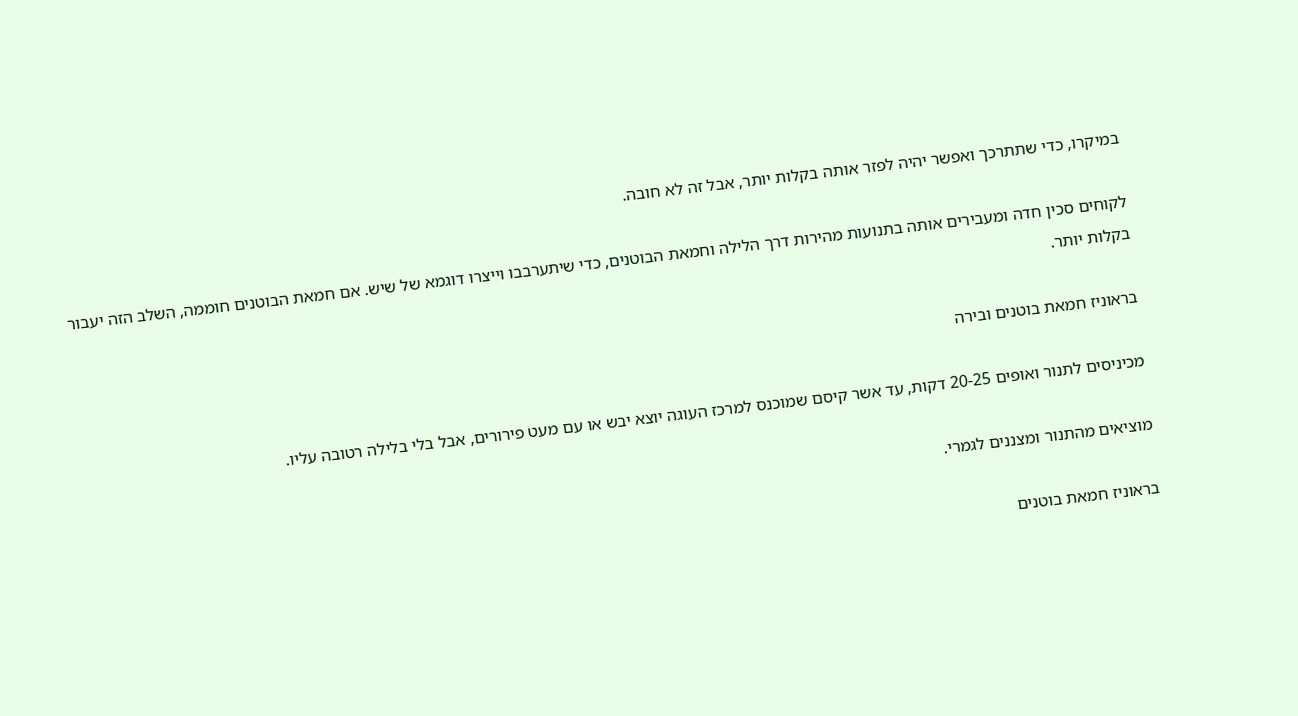במיקרו, כדי שתתרכך ואפשר יהיה לפזר אותה בקלות יותר, אבל זה לא חובה.

לקוחים סכין חדה ומעבירים אותה בתנועות מהירות דרך הלילה וחמאת הבוטנים, כדי שיתערבבו וייצרו דוגמא של שיש. אם חמאת הבוטנים חוממה, השלב הזה יעבור בקלות יותר.

בראוניז חמאת בוטנים ובירה

מכיניסים לתנור ואופים 20-25 דקות, עד אשר קיסם שמוכנס למרכז העוגה יוצא יבש או עם מעט פירורים, אבל בלי בלילה רטובה עליו.

מוציאים מהתנור ומצננים לגמרי.

בראוניז חמאת בוטנים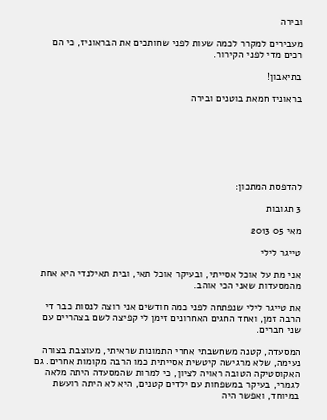ובירה

מעבירים למקרר לכמה שעות לפני שחותכים את הבראוניז, כי הם רכים מדי לפני הקירור.

בתיאבון!

בראוניז חמאת בוטנים ובירה







להדפסת המתכון:

3 תגובות

מאי 05 2013

טייגר לילי

אני מת על אוכל אסייתי, ובעיקר אוכל תאי, ובית תאילנדי היא אחת מהמסעדות שאני הכי אוהב.

את טייגר לילי שנפתחה לפני כמה חודשים אני רוצה לנסות כבר די הרבה זמן, ואחד החגים האחרונים זימן לי קפיצה לשם בצהריים עם שני חברים.

המסעדה, קטנה משחשבתי אחרי התמונות שראיתי, מעוצבת בצורה נעימה, שלא מרגישה קיטשית אסייתית כמו הרבה מקומות אחרים. גם האקוסטיקה הטובה ראויה לציון, כי למרות שהמסעדה היתה מלאה לגמרי, בעיקר במשפחות עם ילדים קטנים, היא לא היתה רועשת במיוחד, ואפשר היה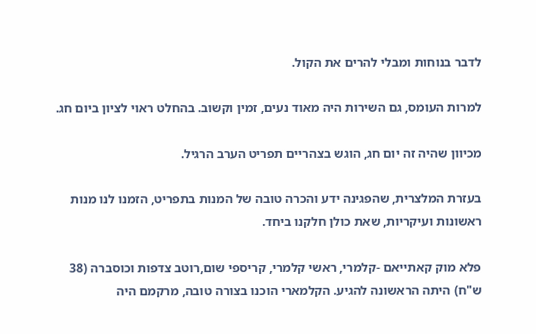לדבר בנוחות ומבלי להרים את הקול.

למרות העומס, גם השירות היה מאוד נעים, זמין וקשוב. בהחלט ראוי לציון ביום חג.

מכיוון שהיה זה יום חג, הוגש בצהריים תפריט הערב הרגיל.

בעזרת המלצרית, שהפגינה ידע והכרה טובה של המנות בתפריט, הזמנו לנו מנות ראשונות ועיקריות, שאת כולן חלקנו ביחד.

פלא מוק קאתייאם -קלמרי, ראשי קלמרי, קריספי שום,רוטב צדפות וכוסברה (38 ש"ח) היתה הראשונה להגיע. הקלמארי הוכנו בצורה טובה, מרקמם היה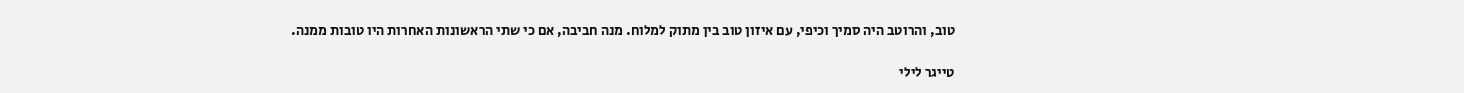טוב, והרוטב היה סמיך וכיפי, עם איזון טוב בין מתוק למלוח. מנה חביבה, אם כי שתי הראשונות האחרות היו טובות ממנה.

טייגר לילי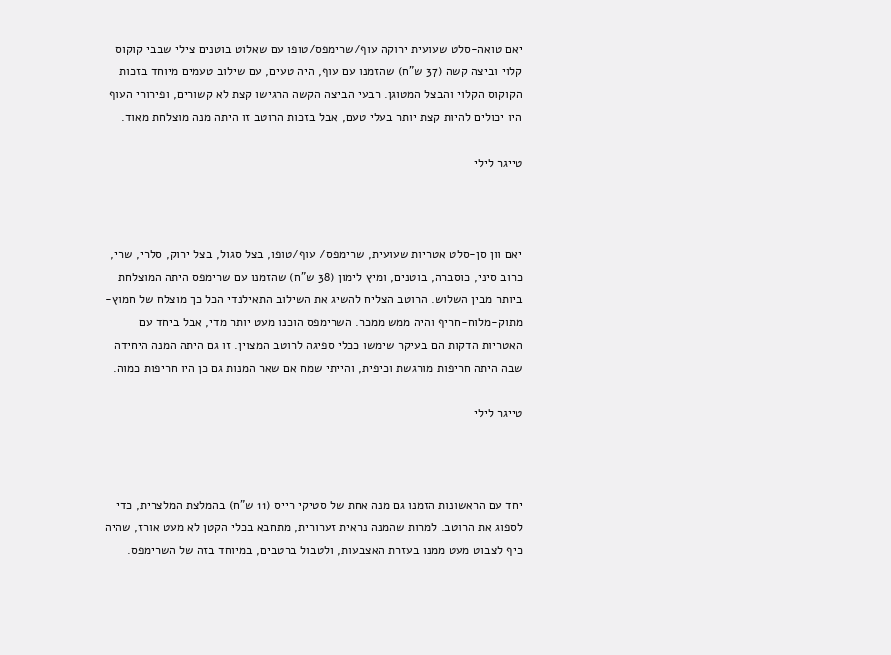יאם טואה-סלט שעועית ירוקה עוף/שרימפס/טופו עם שאלוט בוטנים צילי שבבי קוקוס קלוי וביצה קשה (37 ש"ח) שהזמנו עם עוף, היה טעים, עם שילוב טעמים מיוחד בזכות הקוקוס הקלוי והבצל המטוגן. רבעי הביצה הקשה הרגישו קצת לא קשורים, ופירורי העוף היו יכולים להיות קצת יותר בעלי טעם, אבל בזכות הרוטב זו היתה מנה מוצלחת מאוד.

טייגר לילי



יאם וון סן-סלט אטריות שעועית, שרימפס/ עוף/טופו, בצל סגול, בצל ירוק, סלרי, שרי, כרוב סיני, כוסברה, בוטנים, ומיץ לימון (38 ש"ח) שהזמנו עם שרימפס היתה המוצלחת ביותר מבין השלוש. הרוטב הצליח להשיג את השילוב התאילנדי הכל כך מוצלח של חמוץ-מתוק-מלוח-חריף והיה ממש ממכר. השרימפס הוכנו מעט יותר מדי, אבל ביחד עם האטריות הדקות הם בעיקר שימשו ככלי ספיגה לרוטב המצוין. זו גם היתה המנה היחידה שבה היתה חריפות מורגשת וכיפית, והייתי שמח אם שאר המנות גם כן היו חריפות כמוה.

טייגר לילי



יחד עם הראשונות הזמנו גם מנה אחת של סטיקי רייס (11 ש"ח) בהמלצת המלצרית, כדי לספוג את הרוטב. למרות שהמנה נראית זערורית, מתחבא בכלי הקטן לא מעט אורז, שהיה כיף לצבוט מעט ממנו בעזרת האצבעות, ולטבול ברטבים, במיוחד בזה של השרימפס.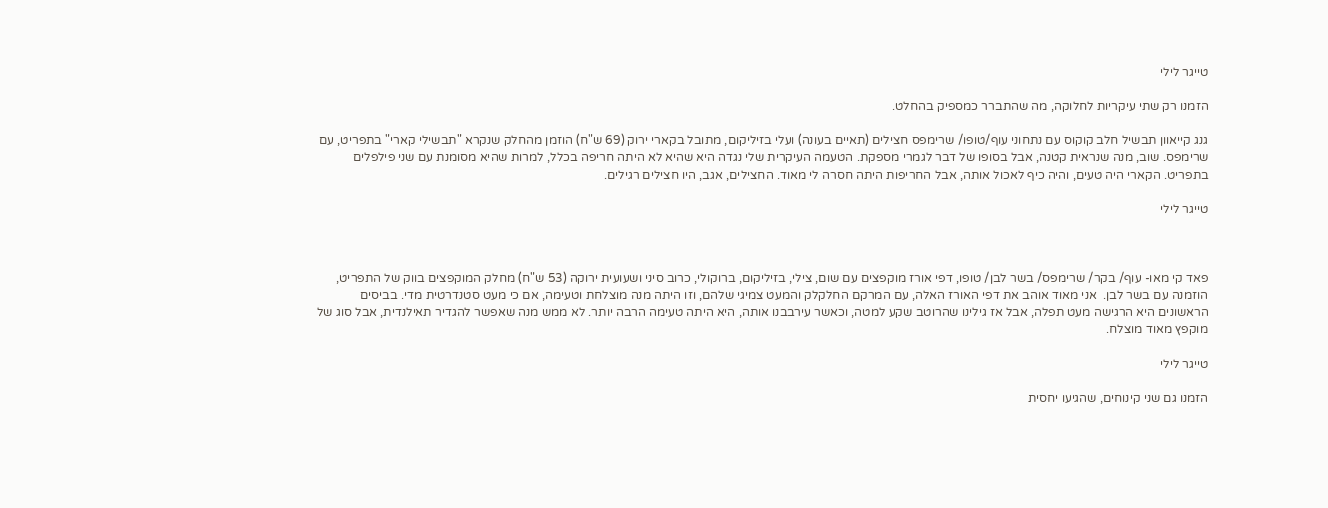טייגר לילי

הזמנו רק שתי עיקריות לחלוקה, מה שהתברר כמספיק בהחלט.

גנג קייאוון תבשיל חלב קוקוס עם נתחוני עוף/טופו/ שרימפס חצילים (תאיים בעונה) ועלי בזיליקום, מתובל בקארי ירוק (69 ש"ח) הוזמן מהחלק שנקרא "תבשילי קארי" בתפריט, עם שרימפס. שוב, מנה שנראית קטנה, אבל בסופו של דבר לגמרי מספקת. הטעמה העיקרית שלי נגדה היא שהיא לא היתה חריפה בכלל, למרות שהיא מסומנת עם שני פילפלים בתפריט. הקארי היה טעים, והיה כיף לאכול אותה, אבל החריפות היתה חסרה לי מאוד. החצילים, אגב, היו חצילים רגילים.

טייגר לילי



פאד קי מאו- עוף/ בקר/ שרימפס/ בשר לבן/ טופו, דפי אורז מוקפצים עם שום, צילי, בזיליקום, ברוקולי, כרוב סיני ושעועית ירוקה (53 ש"ח) מחלק המוקפצים בווק של התפריט, הוזמנה עם בשר לבן.  אני מאוד אוהב את דפי האורז האלה, עם המרקם החלקלק והמעט צמיגי שלהם, וזו היתה מנה מוצלחת וטעימה, אם כי מעט סטנדרטית מדי. בביסים הראשונים היא הרגישה מעט תפלה, אבל אז גילינו שהרוטב שקע למטה, וכאשר עירבבנו אותה, היא היתה טעימה הרבה יותר. לא ממש מנה שאפשר להגדיר תאילנדית, אבל סוג של מוקפץ מאוד מוצלח.

טייגר לילי

הזמנו גם שני קינוחים, שהגיעו יחסית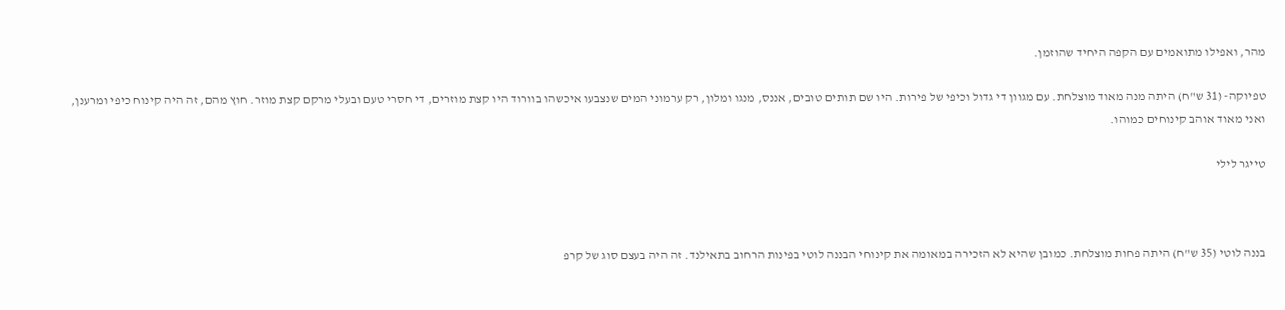מהר, ואפילו מתואמים עם הקפה היחיד שהוזמן.

טפיוקה- (31 ש"ח) היתה מנה מאוד מוצלחת. עם מגוון די גדול וכיפי של פירות. היו שם תותים טובים, אננס, מנגו ומלון, רק ערמוני המים שנצבעו איכשהו בוורוד היו קצת מוזרים, די חסרי טעם ובעלי מרקם קצת מוזר. חוץ מהם, זה היה קינוח כיפי ומרענן, ואני מאוד אוהב קינוחים כמוהו.

טייגר לילי



בננה לוטי (35 ש"ח) היתה פחות מוצלחת. כמובן שהיא לא הזכירה במאומה את קינוחי הבננה לוטי בפינות הרחוב בתאילנד. זה היה בעצם סוג של קרפ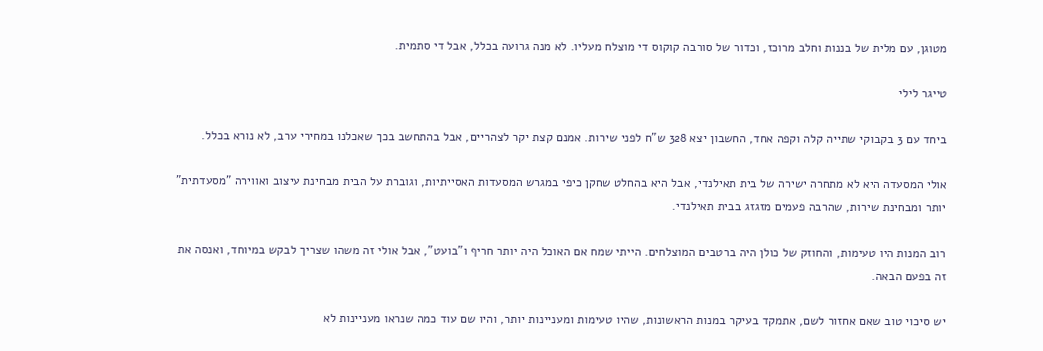מטוגן, עם מלית של בננות וחלב מרוכז, וכדור של סורבה קוקוס די מוצלח מעליו. לא מנה גרועה בכלל, אבל די סתמית.

טייגר לילי

ביחד עם 3 בקבוקי שתייה קלה וקפה אחד, החשבון יצא 328 ש"ח לפני שירות. אמנם קצת יקר לצהריים, אבל בהתחשב בכך שאכלנו במחירי ערב, לא נורא בכלל.

אולי המסעדה היא לא מתחרה ישירה של בית תאילנדי, אבל היא בהחלט שחקן כיפי במגרש המסעדות האסייתיות, וגוברת על הבית מבחינת עיצוב ואווירה "מסעדתית" יותר ומבחינת שירות, שהרבה פעמים מזגזג בבית תאילנדי.

רוב המנות היו טעימות, והחוזק של כולן היה ברטבים המוצלחים. הייתי שמח אם האוכל היה יותר חריף ו"בועט", אבל אולי זה משהו שצריך לבקש במיוחד, ואנסה את זה בפעם הבאה.

יש סיכוי טוב שאם אחזור לשם, אתמקד בעיקר במנות הראשונות, שהיו טעימות ומעניינות יותר, והיו שם עוד כמה שנראו מעניינות לא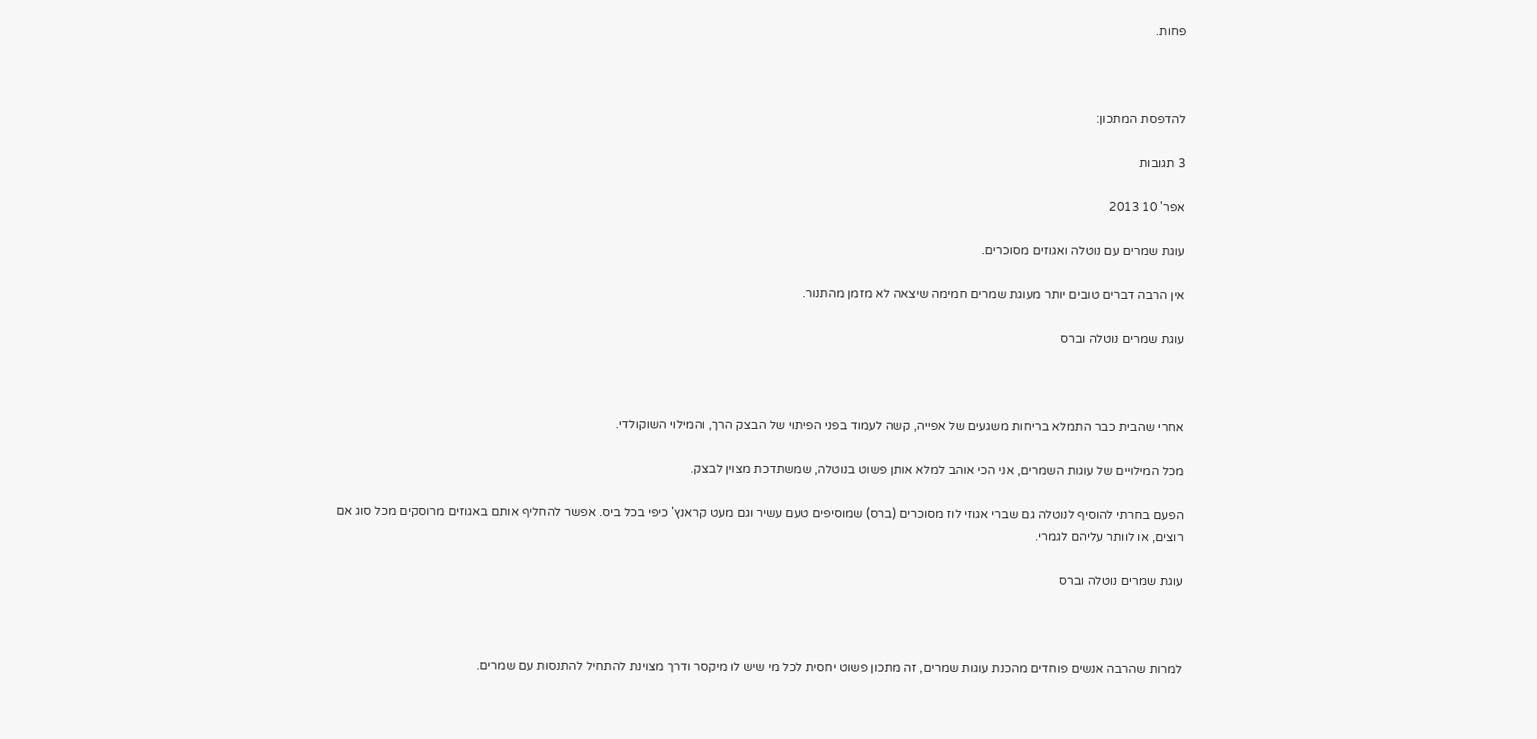פחות.



להדפסת המתכון:

3 תגובות

אפר' 10 2013

עוגת שמרים עם נוטלה ואגוזים מסוכרים.

אין הרבה דברים טובים יותר מעוגת שמרים חמימה שיצאה לא מזמן מהתנור.

עוגת שמרים נוטלה וברס



אחרי שהבית כבר התמלא בריחות משגעים של אפייה, קשה לעמוד בפני הפיתוי של הבצק הרך, והמילוי השוקולדי.

מכל המילויים של עוגות השמרים, אני הכי אוהב למלא אותן פשוט בנוטלה, שמשתדכת מצוין לבצק.

הפעם בחרתי להוסיף לנוטלה גם שברי אגוזי לוז מסוכרים (ברס) שמוסיפים טעם עשיר וגם מעט קראנץ' כיפי בכל ביס. אפשר להחליף אותם באגוזים מרוסקים מכל סוג אם רוצים, או לוותר עליהם לגמרי.

עוגת שמרים נוטלה וברס



למרות שהרבה אנשים פוחדים מהכנת עוגות שמרים, זה מתכון פשוט יחסית לכל מי שיש לו מיקסר ודרך מצוינת להתחיל להתנסות עם שמרים.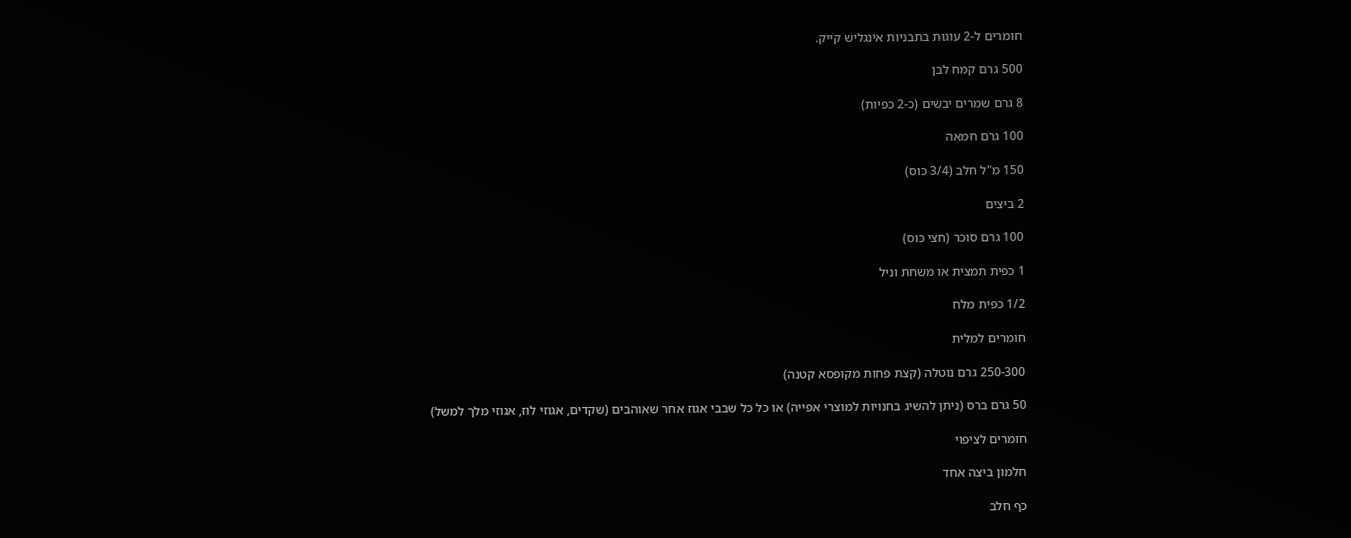חומרים ל-2 עוגות בתבניות אינגליש קייק.

500 גרם קמח לבן

8 גרם שמרים יבשים (כ-2 כפיות)

100 גרם חמאה

150 מ"ל חלב (3/4 כוס)

2 ביצים

100 גרם סוכר (חצי כוס)

1 כפית תמצית או משחת וניל

1/2 כפית מלח

חומרים למלית

250-300 גרם נוטלה (קצת פחות מקופסא קטנה)

50 גרם ברס (ניתן להשיג בחנויות למוצרי אפייה) או כל כל שבבי אגוז אחר שאוהבים (שקדים, אגוזי לוז, אגוזי מלך למשל)

חומרים לציפוי

חלמון ביצה אחד

כף חלב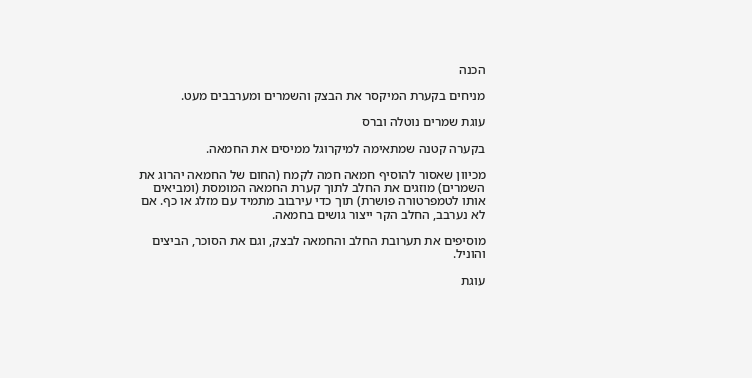הכנה

מניחים בקערת המיקסר את הבצק והשמרים ומערבבים מעט.

עוגת שמרים נוטלה וברס

בקערה קטנה שמתאימה למיקרוגל ממיסים את החמאה.

מכיוון שאסור להוסיף חמאה חמה לקמח (החום של החמאה יהרוג את השמרים) מוזגים את החלב לתוך קערת החמאה המומסת (ומביאים אותו לטמפרטורה פושרת) תוך כדי עירבוב מתמיד עם מזלג או כף. אם לא נערבב, החלב הקר ייצור גושים בחמאה.

מוסיפים את תערובת החלב והחמאה לבצק, וגם את הסוכר, הביצים והוניל.

עוגת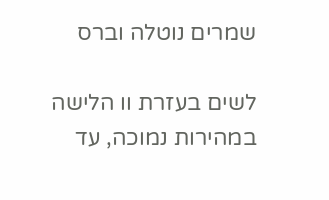שמרים נוטלה וברס

לשים בעזרת וו הלישה במהירות נמוכה, עד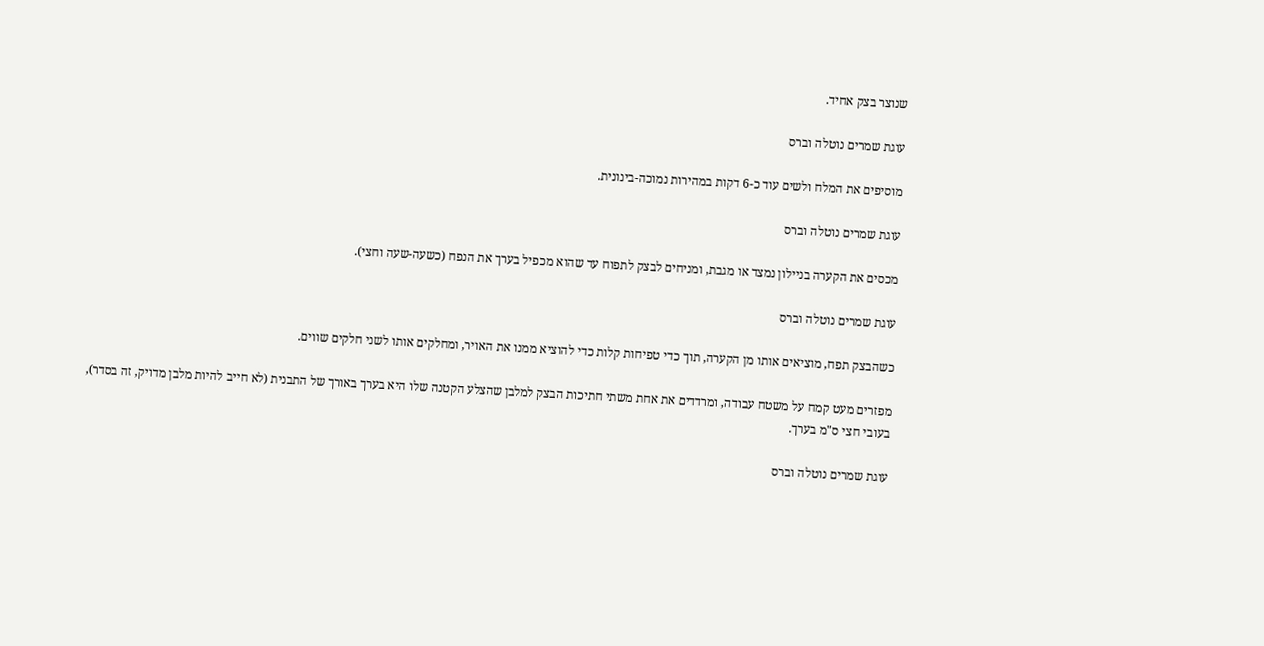שנוצר בצק אחיד.

עוגת שמרים נוטלה וברס

מוסיפים את המלח ולשים עוד כ-6 דקות במהירות נמוכה-בינונית.

עוגת שמרים נוטלה וברס

מכסים את הקערה בניילון נמצד או מגבת, ומניחים לבצק לתפוח עד שהוא מכפיל בערך את הנפח (כשעה-שעה וחצי).

עוגת שמרים נוטלה וברס

כשהבצק תפח, מוציאים אותו מן הקערה, תוך כדי טפיחות קלות כדי להוציא ממנו את האויר, ומחלקים אותו לשני חלקים שווים.

מפזרים מעט קמח על משטח עבודה, ומרדדים את אחת משתי חתיכות הבצק למלבן שהצלע הקטנה שלו היא בערך באורך של התבנית (לא חייב להיות מלבן מדויק, זה בסדר), בעובי חצי ס"מ בערך.

עוגת שמרים נוטלה וברס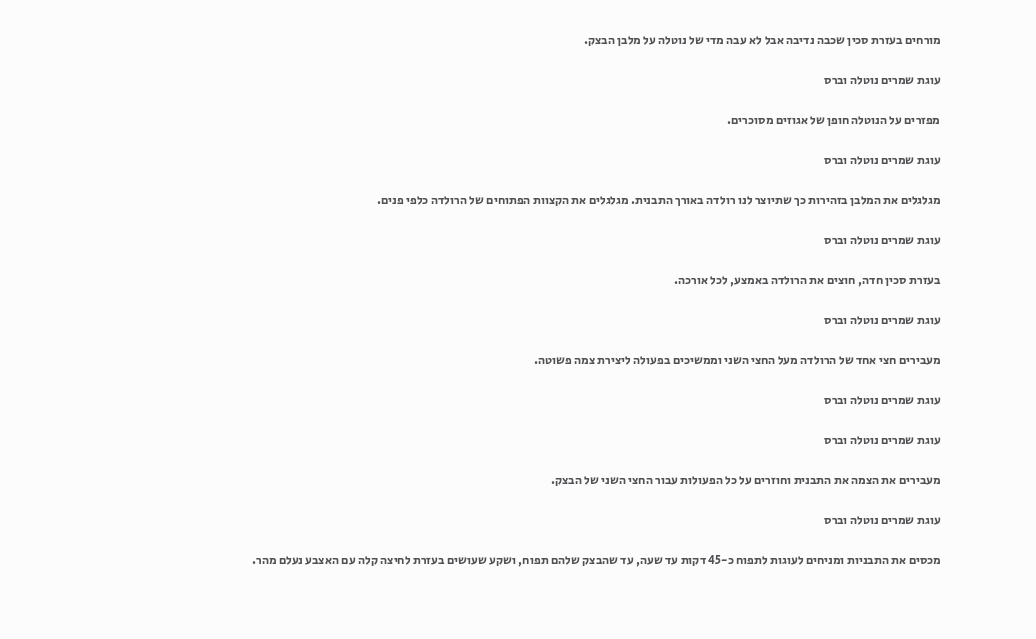מורחים בעזרת סכין שכבה נדיבה אבל לא עבה מדי של נוטלה על מלבן הבצק.

עוגת שמרים נוטלה וברס

מפזרים על הנוטלה חופן של אגוזים מסוכרים.

עוגת שמרים נוטלה וברס

מגלגלים את המלבן בזהירות כך שתיוצר לנו רולדה באורך התבנית. מגלגלים את הקצוות הפתוחים של הרולדה כלפי פנים.

עוגת שמרים נוטלה וברס

בעזרת סכין חדה, חוצים את הרולדה באמצע, לכל אורכה.

עוגת שמרים נוטלה וברס

מעבירים חצי אחד של הרולדה מעל החצי השני וממשיכים בפעולה ליצירת צמה פשוטה.

עוגת שמרים נוטלה וברס

עוגת שמרים נוטלה וברס

מעבירים את הצמה את התבנית וחוזרים על כל הפעולות עבור החצי השני של הבצק.

עוגת שמרים נוטלה וברס

מכסים את התבניות ומניחים לעוגות לתפוח כ-45 דקות עד שעה, עד שהבצק שלהם תפוח, ושקע שעושים בעזרת לחיצה קלה עם האצבע נעלם מהר.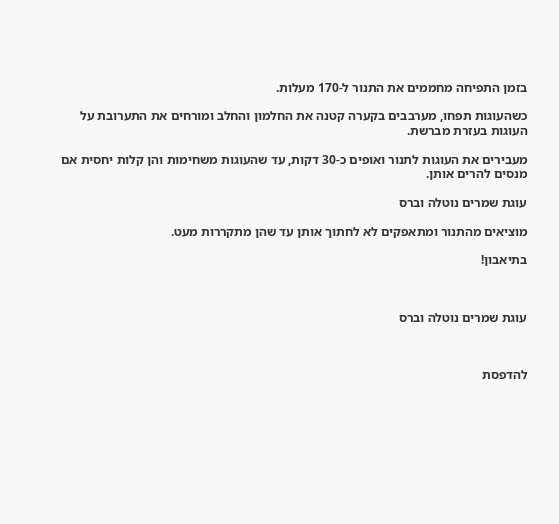בזמן התפיחה מחממים את התנור ל-170 מעלות.

כשהעוגות תפחו, מערבבים בקערה קטנה את החלמון והחלב ומורחים את התערובת על העוגות בעזרת מברשת.

מעבירים את העוגות לתנור ואופים כ-30 דקות, עד שהעוגות משחימות והן קלות יחסית אם מנסים להרים אותן.

עוגת שמרים נוטלה וברס

מוציאים מהתנור ומתאפקים לא לחתוך אותן עד שהן מתקררות מעט.

בתיאבון!



עוגת שמרים נוטלה וברס



להדפסת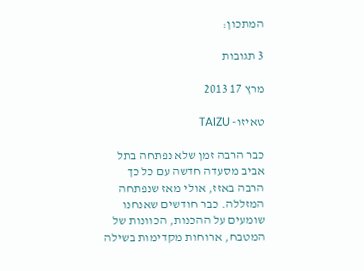המתכון:

3 תגובות

מרץ 17 2013

טאיזו- TAIZU

כבר הרבה זמן שלא נפתחה בתל אביב מסעדה חדשה עם כל כך הרבה באזז, אולי מאז שנפתחה המזללה. כבר חודשים שאנחנו שומעים על ההכנות, הכוונות של המטבח, ארוחות מקדימות בשילה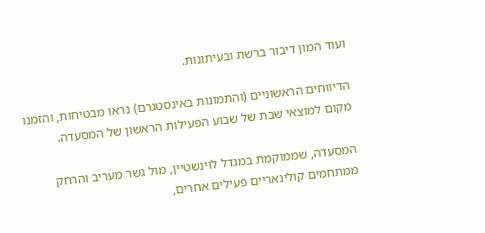ועוד המון דיבור ברשת ובעיתונות.

הדיווחים הראשוניים (והתמונות באינסטגרם) נראו מבטיחות, והזמנו מקום למוצאי שבת של שבוע הפעילות הראשון של המסעדה.

המסעדה, שממוקמת במגדל לוינשטיין, מול גשר מעריב והרחק ממתחמים קולינאריים פעילים אחרים,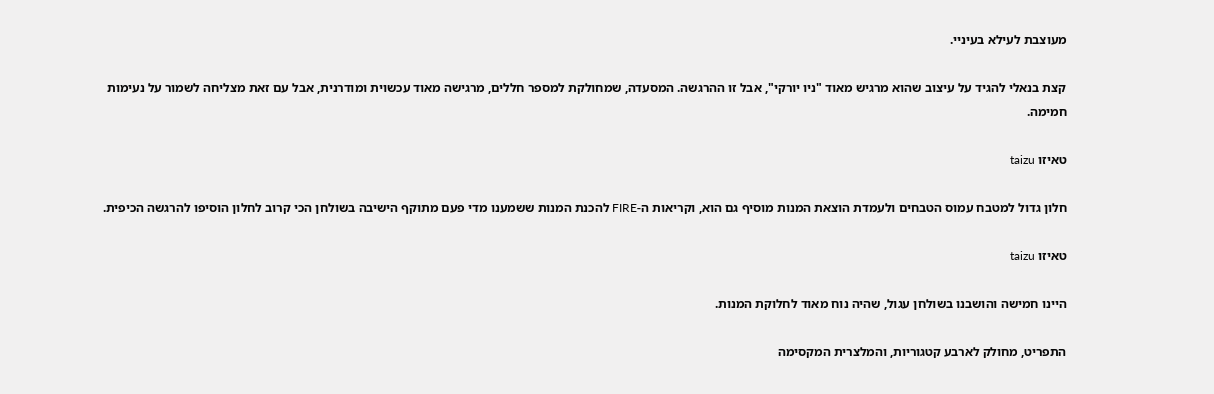מעוצבת לעילא בעיניי.

קצת בנאלי להגיד על עיצוב שהוא מרגיש מאוד "ניו יורקי", אבל זו ההרגשה. המסעדה, שמחולקת למספר חללים, מרגישה מאוד עכשוית ומודרנית, אבל עם זאת מצליחה לשמור על נעימות חמימה.

טאיזו taizu

חלון גדול למטבח עמוס הטבחים ולעמדת הוצאת המנות מוסיף גם הוא, וקריאות ה-FIRE להכנת המנות ששמענו מדי פעם מתוקף הישיבה בשולחן הכי קרוב לחלון הוסיפו להרגשה הכיפית.

טאיזו taizu

היינו חמישה והושבנו בשולחן עגול, שהיה נוח מאוד לחלוקת המנות.

התפריט, מחולק לארבע קטגוריות, והמלצרית המקסימה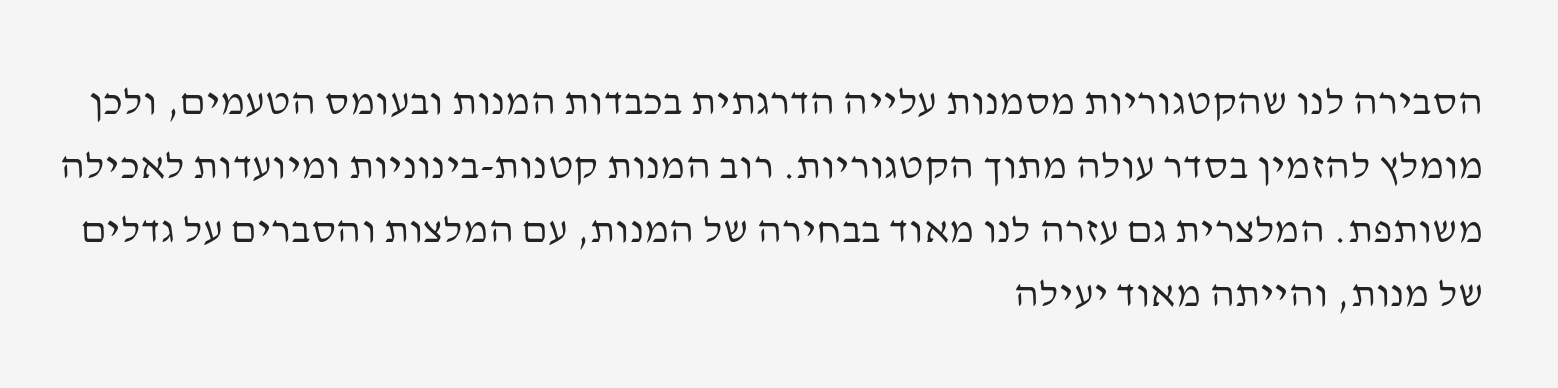הסבירה לנו שהקטגוריות מסמנות עלייה הדרגתית בכבדות המנות ובעומס הטעמים, ולכן מומלץ להזמין בסדר עולה מתוך הקטגוריות. רוב המנות קטנות-בינוניות ומיועדות לאכילה משותפת. המלצרית גם עזרה לנו מאוד בבחירה של המנות, עם המלצות והסברים על גדלים של מנות, והייתה מאוד יעילה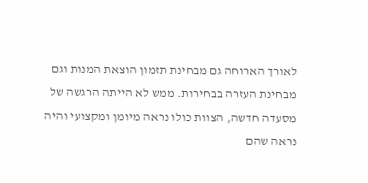לאורך הארוחה גם מבחינת תזמון הוצאת המנות וגם מבחינת העזרה בבחירות. ממש לא הייתה הרגשה של מסעדה חדשה, הצוות כולו נראה מיומן ומקצועי והיה נראה שהם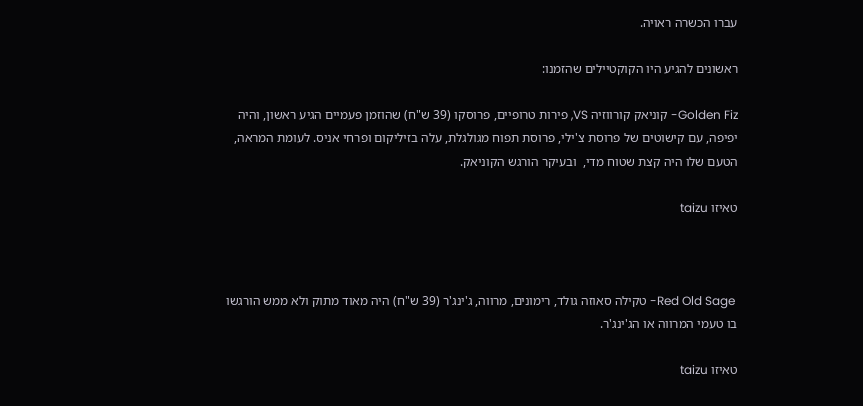עברו הכשרה ראויה.

ראשונים להגיע היו הקוקטיילים שהזמנו:

Golden Fiz- קוניאק קורווזיה VS, פירות טרופיים, פרוסקו (39 ש"ח) שהוזמן פעמיים הגיע ראשון, והיה יפיפה, עם קישוטים של פרוסת צ'ילי, פרוסת תפוח מגולגלת, עלה בזיליקום ופרחי אניס. לעומת המראה, הטעם שלו היה קצת שטוח מדי,  ובעיקר הורגש הקוניאק.

טאיזו taizu



 Red Old Sage- טקילה סאוזה גולד, רימונים, מרווה, ג'ינג'ר (39 ש"ח) היה מאוד מתוק ולא ממש הורגשו בו טעמי המרווה או הג'ינג'ר.

טאיזו taizu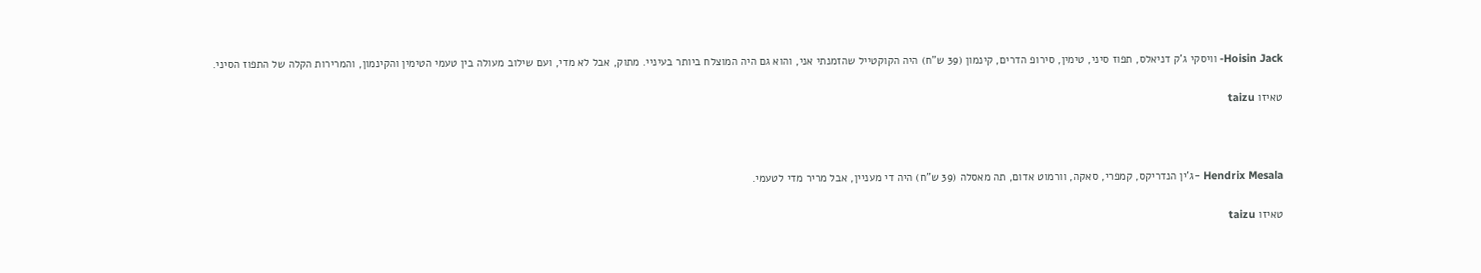Hoisin Jack- וויסקי ג'ק דניאלס, תפוז סיני, טימין, סירופ הדרים, קינמון (39 ש"ח) היה הקוקטייל שהזמנתי אני, והוא גם היה המוצלח ביותר בעיניי. מתוק, אבל לא מדי, ועם שילוב מעולה בין טעמי הטימין והקינמון, והמרירות הקלה של התפוז הסיני.

טאיזו taizu



Hendrix Mesala -ג’ין הנדריקס, קמפרי, סאקה, וורמוט אדום, תה מאסלה (39 ש"ח) היה די מעניין, אבל מריר מדי לטעמי.

טאיזו taizu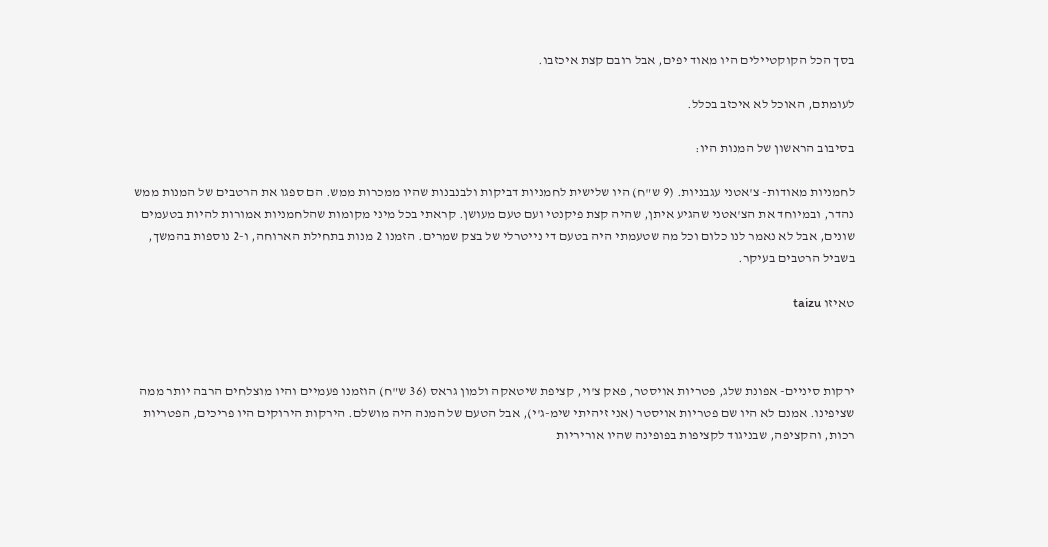בסך הכל הקוקטיילים היו מאוד יפים, אבל רובם קצת איכזבו.

לעומתם, האוכל לא איכזב בכלל.

בסיבוב הראשון של המנות היו:

לחמניות מאודות- צ'אטני עגבניות. (9 ש"ח) היו שלישית לחמניות דביקות ולבנבנות שהיו ממכרות ממש. הם ספגו את הרטבים של המנות ממש נהדר, ובמיוחד את הצ'אטני שהגיע איתן, שהיה קצת פיקנטי ועם טעם מעושן. קראתי בכל מיני מקומות שהלחמניות אמורות להיות בטעמים שונים, אבל לא נאמר לנו כלום וכל מה שטעמתי היה בטעם די נייטרלי של בצק שמרים. הזמנו 2 מנות בתחילת הארוחה, ו-2 נוספות בהמשך, בשביל הרטבים בעיקר.

טאיזו taizu



ירקות סיניים- אפונת שלג, פטריות אויסטר, פאק צ'וי, קציפת שיטאקה ולמון גראס (36 ש"ח) הוזמנו פעמיים והיו מוצלחים הרבה יותר ממה שציפינו. אמנם לא היו שם פטריות אויסטר (אני זיהיתי שימ-ג'י), אבל הטעם של המנה היה מושלם. הירקות הירוקים היו פריכים, הפטריות רכות, והקציפה, שבניגוד לקציפות בפופינה שהיו אוריריות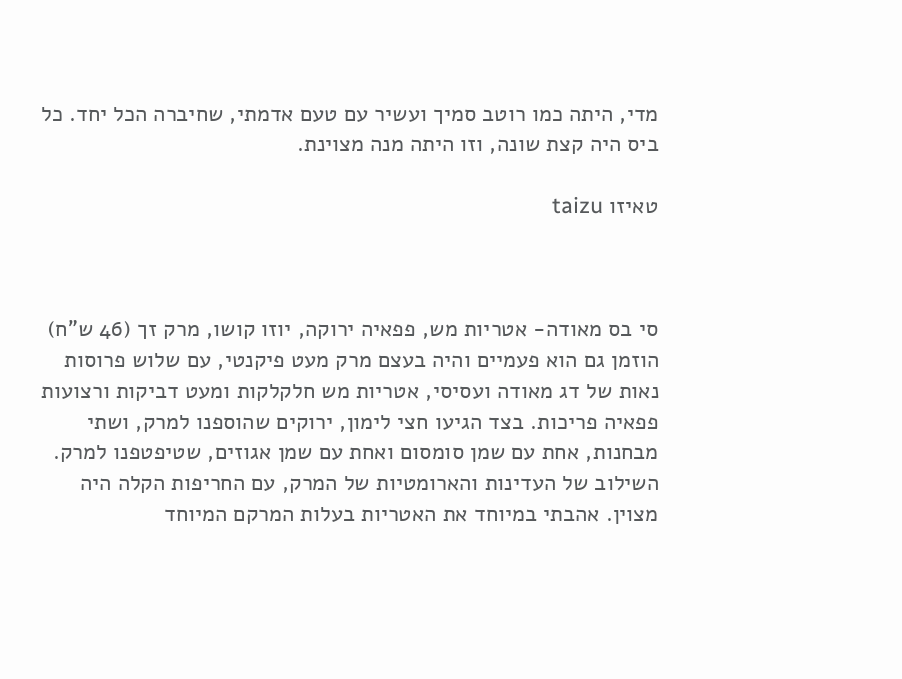מדי, היתה כמו רוטב סמיך ועשיר עם טעם אדמתי, שחיברה הכל יחד. כל ביס היה קצת שונה, וזו היתה מנה מצוינת.

טאיזו taizu



סי בס מאודה- אטריות מש, פפאיה ירוקה, יוזו קושו, מרק זך (46 ש"ח) הוזמן גם הוא פעמיים והיה בעצם מרק מעט פיקנטי, עם שלוש פרוסות נאות של דג מאודה ועסיסי, אטריות מש חלקלקות ומעט דביקות ורצועות פפאיה פריכות. בצד הגיעו חצי לימון, ירוקים שהוספנו למרק, ושתי מבחנות, אחת עם שמן סומסום ואחת עם שמן אגוזים, שטיפטפנו למרק. השילוב של העדינות והארומטיות של המרק, עם החריפות הקלה היה מצוין. אהבתי במיוחד את האטריות בעלות המרקם המיוחד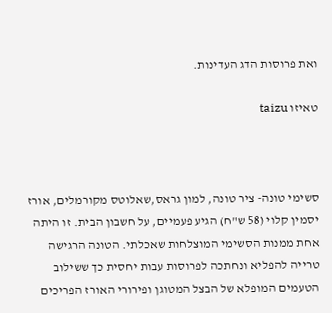ואת פרוסות הדג העדינות.

טאיזו taizu



סשימי טונה- ציר טונה, למון גראס,שאלוטס מקורמלים, אורז יסמין קלוי (58 ש"ח) הגיע פעמיים, על חשבון הבית. זו היתה אחת ממנות הסשימי המוצלחות שאכלתי. הטונה הרגישה טרייה להפליא ונחתכה לפרוסות עבות יחסית כך ששילוב הטעמים המופלא של הבצל המטוגן ופירורי האורז הפריכים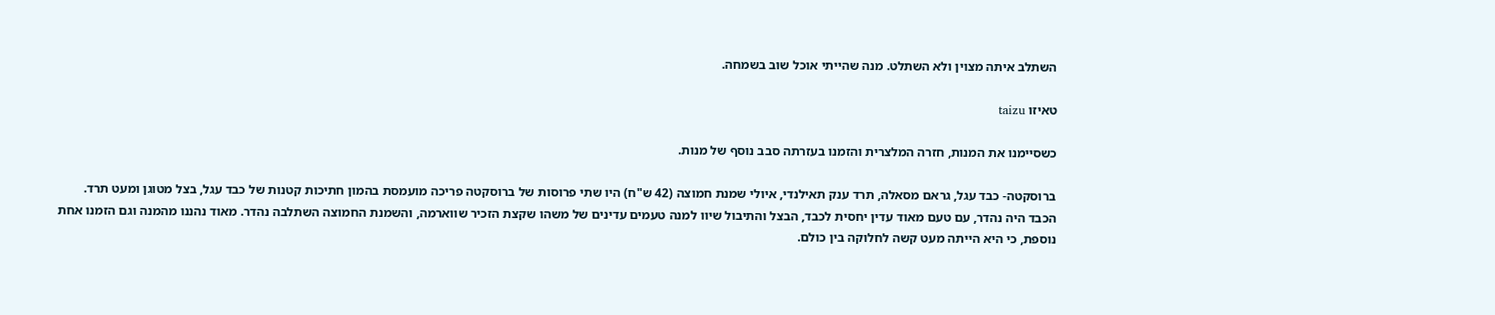השתלב איתה מצוין ולא השתלט. מנה שהייתי אוכל שוב בשמחה.

טאיזו taizu

כשסיימנו את המנות, חזרה המלצרית והזמנו בעזרתה סבב נוסף של מנות.

ברוסקטה- כבד עגל, גראם מסאלה, תרד ענק תאילנדי, איולי שמנת חמוצה (42 ש"ח) היו שתי פרוסות של ברוסקטה פריכה מועמסת בהמון חתיכות קטנות של כבד עגל, בצל מטוגן ומעט תרד. הכבד היה נהדר, עם טעם מאוד עדין יחסית לכבד, הבצל והתיבול שיוו למנה טעמים עדינים של משהו שקצת הזכיר שווארמה, והשמנת החמוצה השתלבה נהדר. מאוד נהננו מהמנה וגם הזמנו אחת נוספת, כי היא הייתה מעט קשה לחלוקה בין כולם.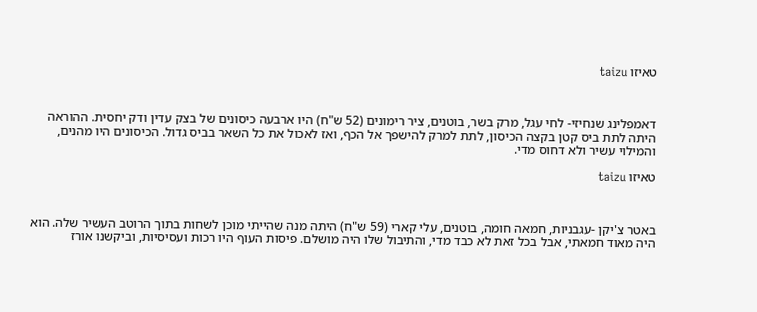טאיזו taizu



דאמפלינג שנחיזי- לחי עגל, מרק בשר, בוטנים, ציר רימונים (52 ש"ח) היו ארבעה כיסונים של בצק עדין ודק יחסית. ההוראה היתה לתת ביס קטן בקצה הכיסון, לתת למרק להישפך אל הכף, ואז לאכול את כל השאר בביס גדול. הכיסונים היו מהנים, והמילוי עשיר ולא דחוס מדי.

טאיזו taizu



באטר צ'יקן -עגבניות, חמאה חומה, בוטנים, עלי קארי (59 ש"ח) היתה מנה שהייתי מוכן לשחות בתוך הרוטב העשיר שלה. הוא היה מאוד חמאתי, אבל בכל זאת לא כבד מדי, והתיבול שלו היה מושלם. פיסות העוף היו רכות ועסיסיות, וביקשנו אורז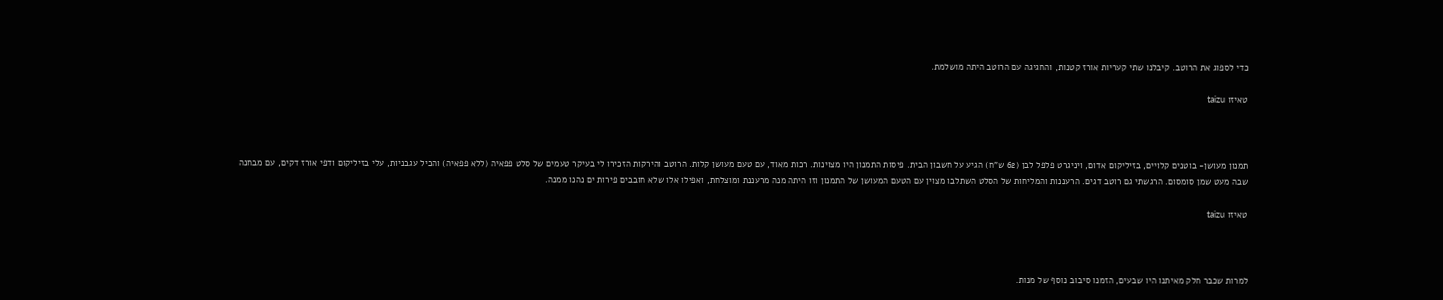כדי לספוג את הרוטב. קיבלנו שתי קעריות אורז קטנות, והחגיגה עם הרוטב היתה מושלמת.

טאיזו taizu



תמנון מעושן- בוטנים קלויים, בזיליקום אדום, ויניגרט פלפל לבן (62 ש"ח) הגיע על חשבון הבית. פיסות התמנון היו מצוינות. רכות מאוד, עם טעם מעושן קלות. הרוטב והירקות הזכירו לי בעיקר טעמים של סלט פפאיה (ללא פפאיה) והכיל עגבניות, עלי בזיליקום ודפי אורז דקים, עם מבחנה שבה מעט שמן סומסום. הרגשתי גם רוטב דגים. הרעננות והמליחות של הסלט השתלבו מצוין עם הטעם המעושן של התמנון וזו היתה מנה מרעננת ומוצלחת, ואפילו אלו שלא חובבים פירות ים נהנו ממנה.

טאיזו taizu



למרות שכבר חלק מאיתנו היו שבעים, הזמנו סיבוב נוסף של מנות.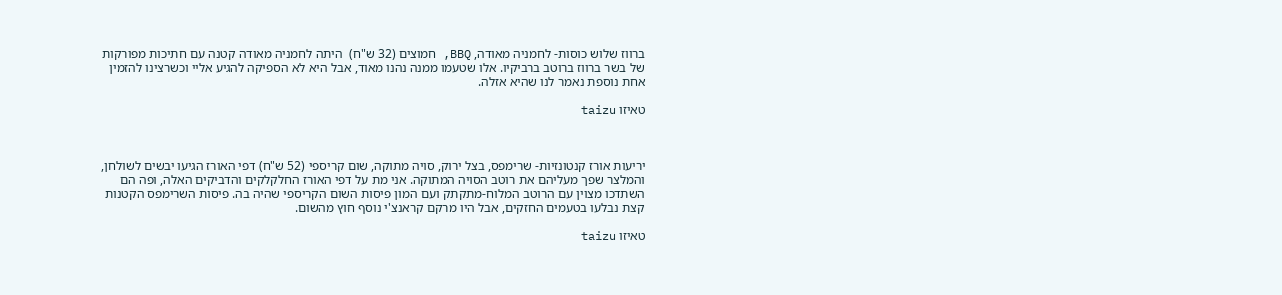ברווז שלוש כוסות- לחמניה מאודה, BBQ, חמוצים (32 ש"ח)  היתה לחמניה מאודה קטנה עם חתיכות מפורקות של בשר ברווז ברוטב ברביקיו. אלו שטעמו ממנה נהנו מאוד, אבל היא לא הספיקה להגיע אליי וכשרצינו להזמין אחת נוספת נאמר לנו שהיא אזלה.

טאיזו taizu



יריעות אורז קנטונזיות- שרימפס, בצל ירוק, סויה מתוקה, שום קריספי (52 ש"ח) דפי האורז הגיעו יבשים לשולחן, והמלצר שפך מעליהם את רוטב הסויה המתוקה. אני מת על דפי האורז החלקלקים והדביקים האלה, ופה הם השתדכו מצוין עם הרוטב המלוח-מתקתק ועם המון פיסות השום הקריספי שהיה בה. פיסות השרימפס הקטנות קצת נבלעו בטעמים החזקים, אבל היו מרקם קראנצ'י נוסף חוץ מהשום.

טאיזו taizu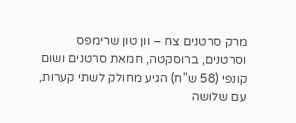מרק סרטנים צח – וון טון שרימפס וסרטנים, ברוסקטה, חמאת סרטנים ושום קונפי (58 ש"ח) הגיע מחולק לשתי קערות, עם שלושה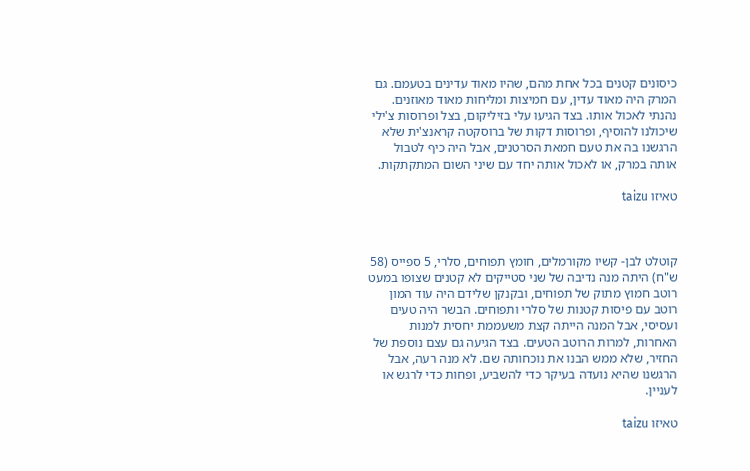כיסונים קטנים בכל אחת מהם, שהיו מאוד עדינים בטעמם. גם המרק היה מאוד עדין, עם חמיצות ומליחות מאוד מאוזנים. נהנתי לאכול אותו. בצד הגיעו עלי בזיליקום, בצל ופרוסות צ'ילי שיכולנו להוסיף, ופרוסות דקות של ברוסקטה קראנצ'ית שלא הרגשנו בה את טעם חמאת הסרטנים, אבל היה כיף לטבול אותה במרק, או לאכול אותה יחד עם שיני השום המתקתקות.

טאיזו taizu



קוטלט לבן- קשיו מקורמלים, חומץ תפוחים, סלרי, 5 ספייס (58 ש"ח) היתה מנה נדיבה של שני סטייקים לא קטנים שצופו במעט רוטב חמוץ מתוק של תפוחים, ובקנקן שלידם היה עוד המון רוטב עם פיסות קטנות של סלרי ותפוחים. הבשר היה טעים ועסיסי, אבל המנה הייתה קצת משעממת יחסית למנות האחרות, למרות הרוטב הטעים. בצד הגיעה גם עצם נוספת של החזיר, שלא ממש הבנו את נוכחותה שם. לא מנה רעה, אבל הרגשנו שהיא נועדה בעיקר כדי להשביע, ופחות כדי לרגש או לעניין.

טאיזו taizu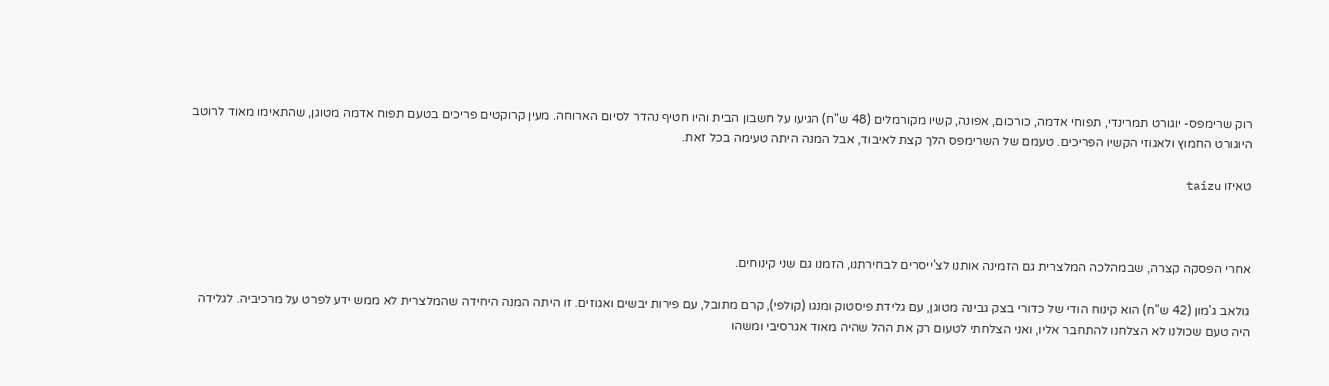רוק שרימפס- יוגורט תמרינדי, תפוחי אדמה, כורכום, אפונה, קשיו מקורמלים (48 ש"ח) הגיעו על חשבון הבית והיו חטיף נהדר לסיום הארוחה. מעין קרוקטים פריכים בטעם תפוח אדמה מטוגן, שהתאימו מאוד לרוטב היוגורט החמוץ ולאגוזי הקשיו הפריכים. טעמם של השרימפס הלך קצת לאיבוד, אבל המנה היתה טעימה בכל זאת.

טאיזו taizu



אחרי הפסקה קצרה, שבמהלכה המלצרית גם הזמינה אותנו לצ'ייסרים לבחירתנו, הזמנו גם שני קינוחים.

גולאב ג'מון (42 ש"ח) הוא קינוח הודי של כדורי בצק גבינה מטוגן, עם גלידת פיסטוק ומנגו (קולפי), קרם מתובל, עם פירות יבשים ואגוזים. זו היתה המנה היחידה שהמלצרית לא ממש ידע לפרט על מרכיביה. לגלידה היה טעם שכולנו לא הצלחנו להתחבר אליו, ואני הצלחתי לטעום רק את ההל שהיה מאוד אגרסיבי ומשהו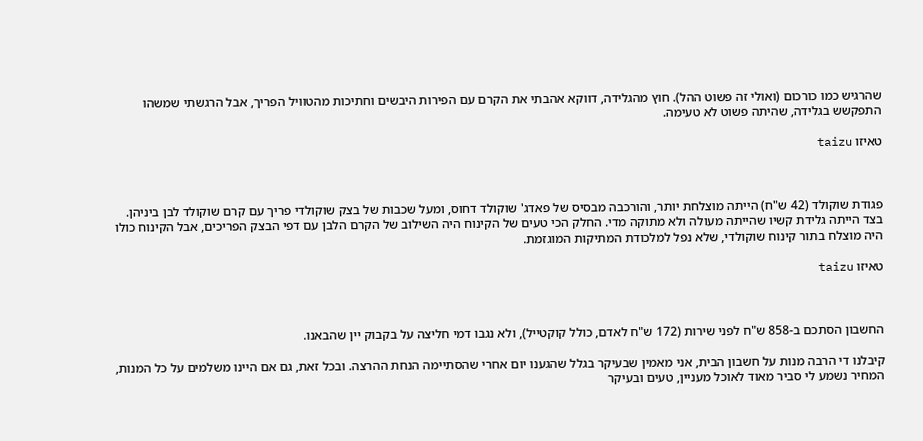שהרגיש כמו כורכום (ואולי זה פשוט ההל). חוץ מהגלידה, דווקא אהבתי את הקרם עם הפירות היבשים וחתיכות מהטוויל הפריך, אבל הרגשתי שמשהו התפקשש בגלידה, שהיתה פשוט לא טעימה.

טאיזו taizu



פגודת שוקולד (42 ש"ח) הייתה מוצלחת יותר, והורכבה מבסיס של פאדג' שוקולד דחוס, ומעל שכבות של בצק שוקולדי פריך עם קרם שוקולד לבן ביניהן. בצד הייתה גלידת קשיו שהייתה מעולה ולא מתוקה מדי. החלק הכי טעים של הקינוח היה השילוב של הקרם הלבן עם דפי הבצק הפריכים, אבל הקינוח כולו היה מוצלח בתור קינוח שוקולדי, שלא נפל למלכודת המתיקות המוגזמת.

טאיזו taizu



החשבון הסתכם ב-858 ש"ח לפני שירות (172 ש"ח לאדם, כולל קוקטייל), ולא נגבו דמי חליצה על בקבוק יין שהבאנו.

קיבלנו די הרבה מנות על חשבון הבית, אני מאמין שבעיקר בגלל שהגענו יום אחרי שהסתיימה הנחת ההרצה. ובכל זאת, גם אם היינו משלמים על כל המנות, המחיר נשמע לי סביר מאוד לאוכל מעניין, טעים ובעיקר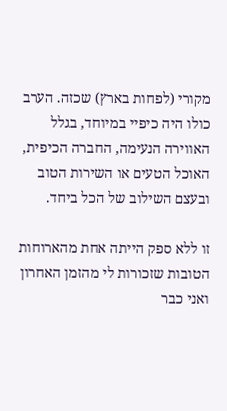מקורי (לפחות בארץ) שכזה. הערב כולו היה כיפיי במיוחד, בגלל האווירה הנעימה, החברה הכיפית, האוכל הטעים או השירות הטוב ובעצם השילוב של הכל ביחד.

זו ללא ספק הייתה אחת מהארוחות הטובות שזכורות לי מהזמן האחרון ואני כבר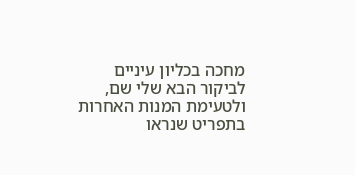מחכה בכליון עיניים לביקור הבא שלי שם, ולטעימת המנות האחרות בתפריט שנראו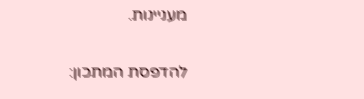מעניינות.

להדפסת המתכון: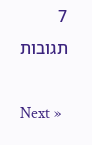7 תגובות

Next »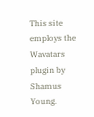This site employs the Wavatars plugin by Shamus Young.